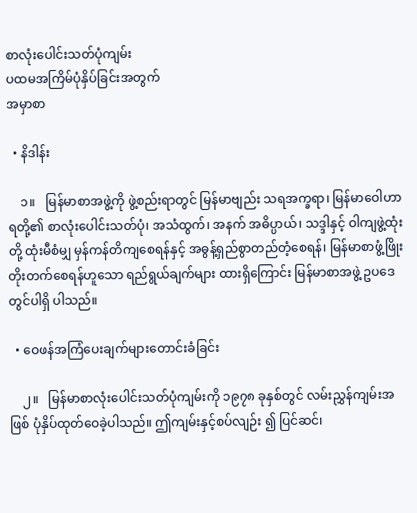စာလုံးပေါင်းသတ်ပုံကျမ်း
ပထမအကြိမ်ပုံနှိပ်ခြင်းအတွက်
အမှာစာ

  • နိဒါန်း

    ၁။   မြန်မာစာအဖွဲ့ကို ဖွဲ့စည်းရာတွင် မြန်မာဗျည်း သရအက္ခရာ၊ မြန်မာဝေါဟာရတို့၏ စာလုံးပေါင်းသတ်ပုံ၊ အသံထွက်၊ အနက် အဓိပ္ပာယ်၊ သဒ္ဒါနှင့် ဝါကျဖွဲ့ထုံးတို့ ထုံးမီစံမျှ မှန်ကန်တိကျစေရန်နှင့် အဓွန့်ရှည်စွာတည်တံ့စေရန်၊ မြန်မာစာဖွံ့ဖြိုးတိုးတက်စေရန်ဟူသော ရည်ရွယ်ချက်များ ထားရှိကြောင်း မြန်မာစာအဖွဲ့ ဥပဒေတွင်ပါရှိ ပါသည်။

  • ဝေဖန်အကြံပေးချက်များတောင်းခံခြင်း

    ၂။   မြန်မာစာလုံးပေါင်းသတ်ပုံကျမ်းကို ၁၉၇၈ ခုနှစ်တွင် လမ်းညွှန်ကျမ်းအဖြစ် ပုံနှိပ်ထုတ်ဝေခဲ့ပါသည်။ ဤကျမ်းနှင့်စပ်လျဉ်း ၍ ပြင်ဆင်၊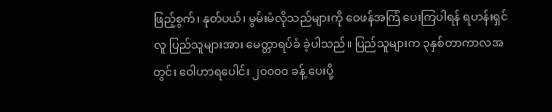ဖြည့်စွက်၊ နုတ်ပယ်၊ မွမ်းမံလိုသည်များကို ဝေဖန်အကြံ ပေးကြပါရန် ရဟန်းရှင်လူ ပြည်သူများအား မေတ္တာရပ်ခံ ခဲ့ပါသည်။ ပြည်သူများက ၃နှစ်တာကာလအတွင်း ဝေါဟာရပေါင်း ၂၀၀၀၀ ခန့် ပေးပို့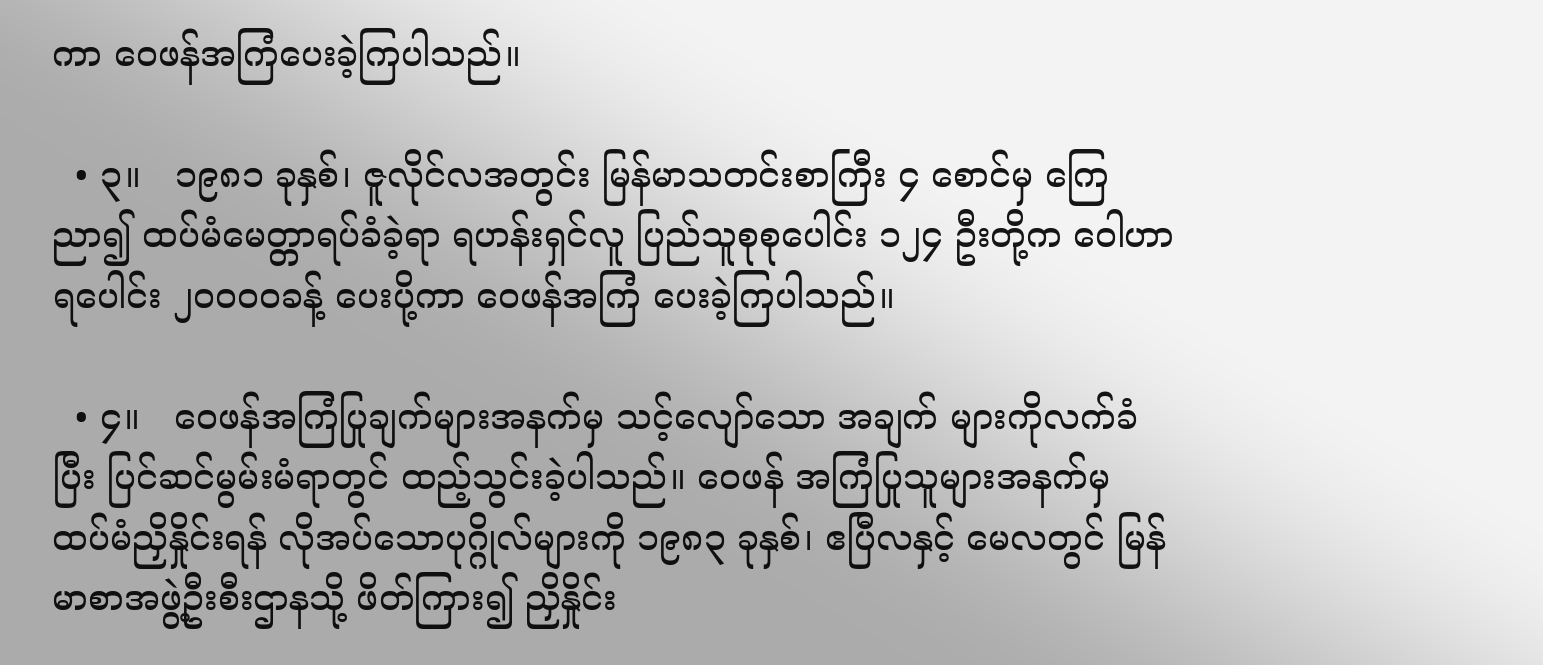ကာ ဝေဖန်အကြံပေးခဲ့ကြပါသည်။

  • ၃။   ၁၉၈၁ ခုနှစ်၊ ဇူလိုင်လအတွင်း မြန်မာသတင်းစာကြီး ၄ စောင်မှ ကြေညာ၍ ထပ်မံမေတ္တာရပ်ခံခဲ့ရာ ရဟန်းရှင်လူ ပြည်သူစုစုပေါင်း ၁၂၄ ဦးတို့က ဝေါဟာရပေါင်း ၂၀၀၀၀ခန့် ပေးပို့ကာ ဝေဖန်အကြံ ပေးခဲ့ကြပါသည်။

  • ၄။   ဝေဖန်အကြံပြုချက်များအနက်မှ သင့်လျော်သော အချက် များကိုလက်ခံပြီး ပြင်ဆင်မွမ်းမံရာတွင် ထည့်သွင်းခဲ့ပါသည်။ ဝေဖန် အကြံပြုသူများအနက်မှ ထပ်မံညှိနှိုင်းရန် လိုအပ်သောပုဂ္ဂိုလ်များကို ၁၉၈၃ ခုနှစ်၊ ဧပြီလနှင့် မေလတွင် မြန်မာစာအဖွဲ့ဦးစီးဌာနသို့ ဖိတ်ကြား၍ ညှိနှိုင်း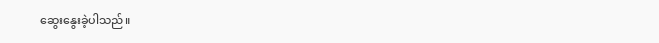ဆွေးနွေးခဲ့ပါသည်။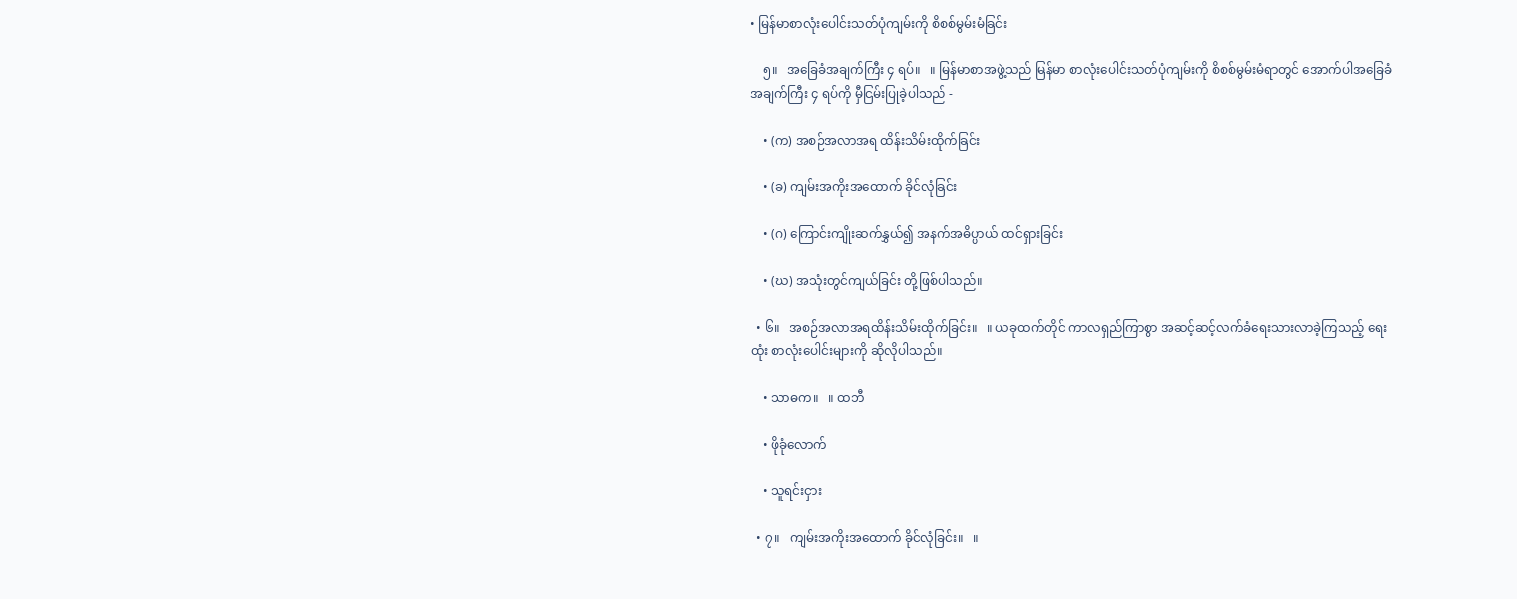• မြန်မာစာလုံးပေါင်းသတ်ပုံကျမ်းကို စိစစ်မွမ်းမံခြင်း

    ၅။   အခြေခံအချက်ကြီး ၄ ရပ်။   ။ မြန်မာစာအဖွဲ့သည် မြန်မာ စာလုံးပေါင်းသတ်ပုံကျမ်းကို စိစစ်မွမ်းမံရာတွင် အောက်ပါအခြေခံ အချက်ကြီး ၄ ရပ်ကို မှီငြမ်းပြုခဲ့ပါသည် -

    • (က) အစဉ်အလာအရ ထိန်းသိမ်းထိုက်ခြင်း

    • (ခ) ကျမ်းအကိုးအထောက် ခိုင်လုံခြင်း

    • (ဂ) ကြောင်းကျိုးဆက်နွှယ်၍ အနက်အဓိပ္ပာယ် ထင်ရှားခြင်း

    • (ဃ) အသုံးတွင်ကျယ်ခြင်း တို့ဖြစ်ပါသည်။

  • ၆။   အစဉ်အလာအရထိန်းသိမ်းထိုက်ခြင်း။   ။ ယခုထက်တိုင် ကာလရှည်ကြာစွာ အဆင့်ဆင့်လက်ခံရေးသားလာခဲ့ကြသည့် ရေးထုံး စာလုံးပေါင်းများကို ဆိုလိုပါသည်။

    • သာဓက။   ။ ထဘီ

    • ဖိုခုံလောက်

    • သူရင်းငှား

  • ၇။   ကျမ်းအကိုးအထောက် ခိုင်လုံခြင်း။   ။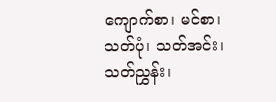ကျောက်စာ၊ မင်စာ၊ သတ်ပုံ၊ သတ်အင်း၊ သတ်ညွှန်း၊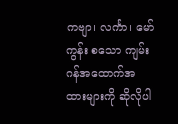ကဗျာ၊ လင်္ကာ၊ မော်ကွန်း စသော ကျမ်းဂန်အထောက်အထားများကို ဆိုလိုပါ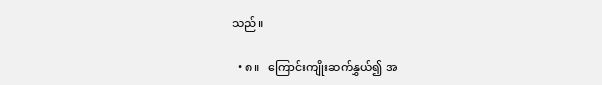သည်။

  • ၈။   ကြောင်းကျိုးဆက်နွှယ်၍ အ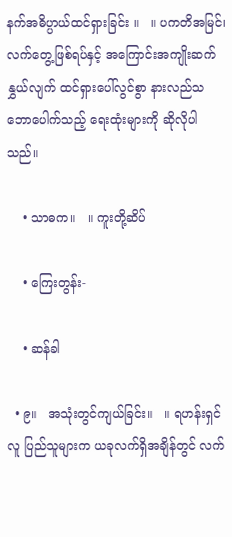နက်အဓိပ္ပာယ်ထင်ရှားခြင်း ။   ။ ပကတိအမြင်၊ လက်တွေ့ဖြစ်ရပ်နှင့် အကြောင်းအကျိုးဆက်နွှယ်လျက် ထင်ရှားပေါ်လွင်စွာ နားလည်သဘောပေါက်သည့် ရေးထုံးများကို ဆိုလိုပါသည်။

    • သာဓက။   ။ ကူးတို့ဆိပ်

    • ကြေးတွန်း-

    • ဆန်ခါ

  • ၉။   အသုံးတွင်ကျယ်ခြင်း။   ။ ရဟန်းရှင်လူ ပြည်သူများက ယခုလက်ရှိအချိန်တွင် လက်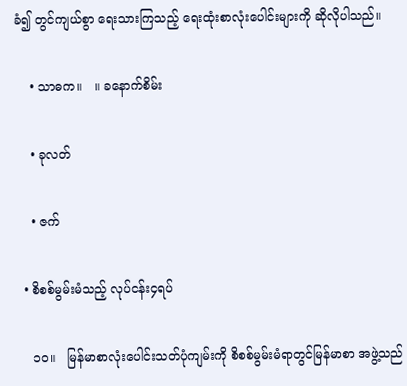ခံ၍ တွင်ကျယ်စွာ ရေးသားကြသည့် ရေးထုံးစာလုံးပေါင်းများကို ဆိုလိုပါသည်။

    • သာဓက။   ။ ခနောက်စိမ်း

    • ခုလတ်

    • ဇက်

  • စိစစ်မွမ်းမံသည့် လုပ်ငန်း၄ရပ်

    ၁၀။   မြန်မာစာလုံးပေါင်းသတ်ပုံကျမ်းကို စိစစ်မွမ်းမံရာတွင်မြန်မာစာ အဖွဲ့သည်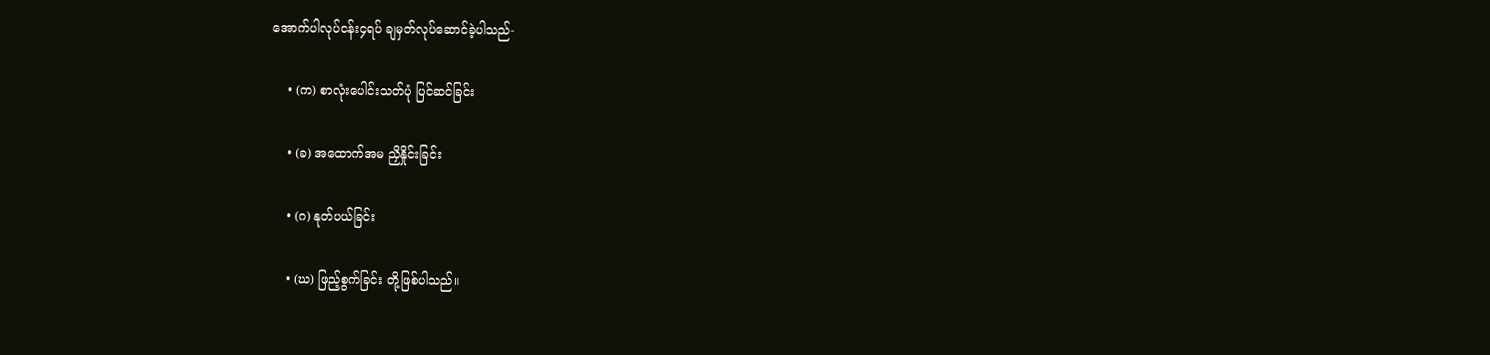အောက်ပါလုပ်ငန်း၄ရပ် ချမှတ်လုပ်ဆောင်ခဲ့ပါသည်-

    • (က) စာလုံးပေါင်းသတ်ပုံ ပြင်ဆင်ခြင်း

    • (ခ) အထောက်အမ ညှိနှိုင်းခြင်း

    • (ဂ) နုတ်ပယ်ခြင်း

    • (ဃ) ဖြည့်စွက်ခြင်း တို့ဖြစ်ပါသည်။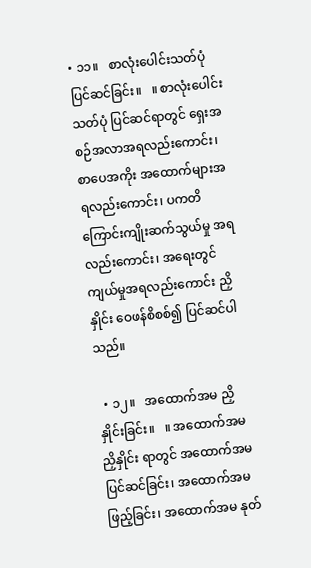• ၁၁။   စာလုံးပေါင်းသတ်ပုံ ပြင်ဆင်ခြင်း။   ။ စာလုံးပေါင်းသတ်ပုံ ပြင်ဆင်ရာတွင် ရှေးအစဉ်အလာအရလည်းကောင်း၊ စာပေအကိုး အထောက်များအရလည်းကောင်း၊ ပကတိကြောင်းကျိုးဆက်သွယ်မှု အရလည်းကောင်း၊ အရေးတွင်ကျယ်မှုအရလည်းကောင်း ညှိနှိုင်း ဝေဖန်စိစစ်၍ ပြင်ဆင်ပါသည်။

  • ၁၂။   အထောက်အမ ညှိနှိုင်းခြင်း။   ။ အထောက်အမ ညှိနှိုင်း ရာတွင် အထောက်အမ ပြင်ဆင်ခြင်း၊ အထောက်အမ ဖြည့်ခြင်း၊ အထောက်အမ နုတ်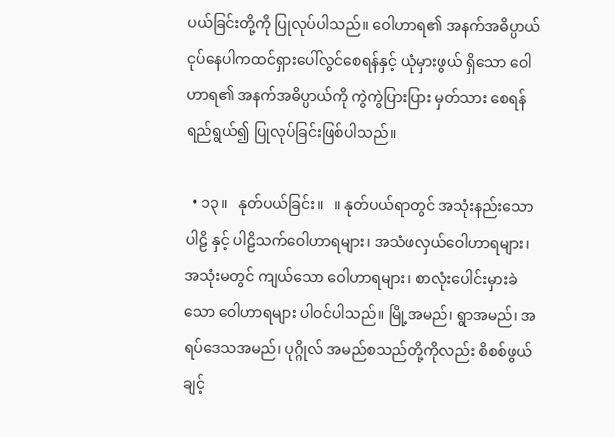ပယ်ခြင်းတို့ကို ပြုလုပ်ပါသည်။ ဝေါဟာရ၏ အနက်အဓိပ္ပာယ်ငုပ်နေပါကထင်ရှားပေါ်လွင်စေရန်နှင့် ယုံမှားဖွယ် ရှိသော ဝေါဟာရ၏ အနက်အဓိပ္ပာယ်ကို ကွဲကွဲပြားပြား မှတ်သား စေရန် ရည်ရွယ်၍ ပြုလုပ်ခြင်းဖြစ်ပါသည်။

  • ၁၃။   နုတ်ပယ်ခြင်း။   ။ နုတ်ပယ်ရာတွင် အသုံးနည်းသော ပါဠိ နှင့် ပါဠိသက်ဝေါဟာရများ၊ အသံဖလှယ်ဝေါဟာရများ၊ အသုံးမတွင် ကျယ်သော ဝေါဟာရများ၊ စာလုံးပေါင်းမှားခဲသော ဝေါဟာရများ ပါဝင်ပါသည်။ မြို့အမည်၊ ရွာအမည်၊ အရပ်ဒေသအမည်၊ ပုဂ္ဂိုလ် အမည်စသည်တို့ကိုလည်း စိစစ်ဖွယ် ချင့်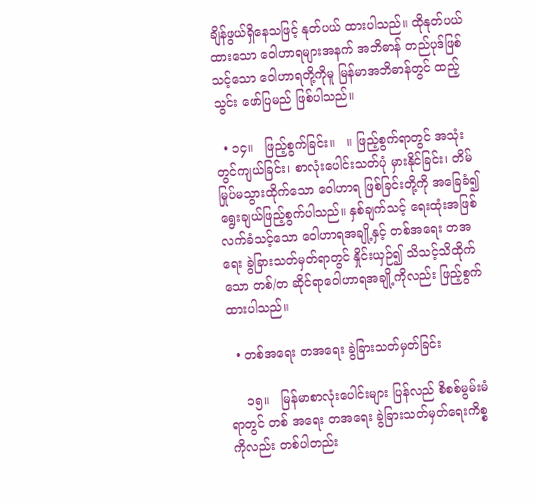ချိန်ဖွယ်ရှိနေသဖြင့် နုတ်ပယ် ထားပါသည်။ ထိုနုတ်ပယ်ထားသော ဝေါဟာရများအနက် အဘိဓာန် တည်ပုဒ်ဖြစ်သင့်သော ဝေါဟာရတို့ကိုမူ မြန်မာအဘိဓာန်တွင် ထည့်သွင်း ဖော်ပြမည် ဖြစ်ပါသည်။

  • ၁၄။   ဖြည့်စွက်ခြင်း။   ။ ဖြည့်စွက်ရာတွင် အသုံးတွင်ကျယ်ခြင်း၊ စာလုံးပေါင်းသတ်ပုံ မှားနိုင်ခြင်း၊ တိမ်မြုပ်မသွားထိုက်သော ဝေါဟာရ ဖြစ်ခြင်းတို့ကို အခြေခံ၍ ရွေးချယ်ဖြည့်စွက်ပါသည်။ နှစ်ချက်သင့် ရေးထုံးအဖြစ် လက်ခံသင့်သော ဝေါဟာရအချို့နှင့် တစ်အရေး တအရေး ခွဲခြားသတ်မှတ်ရာတွင် နှိုင်းယှဉ်၍ သိသင့်သိထိုက်သော တစ်/တ ဆိုင်ရာဝေါဟာရအချို့ကိုလည်း ဖြည့်စွက်ထားပါသည်။

  • တစ်အရေး တအရေး ခွဲခြားသတ်မှတ်ခြင်း

    ၁၅။   မြန်မာစာလုံးပေါင်းများ ပြန်လည် စိစစ်မွမ်းမံရာတွင် တစ် အရေး တအရေး ခွဲခြားသတ်မှတ်ရေးကိစ္စကိုလည်း တစ်ပါတည်း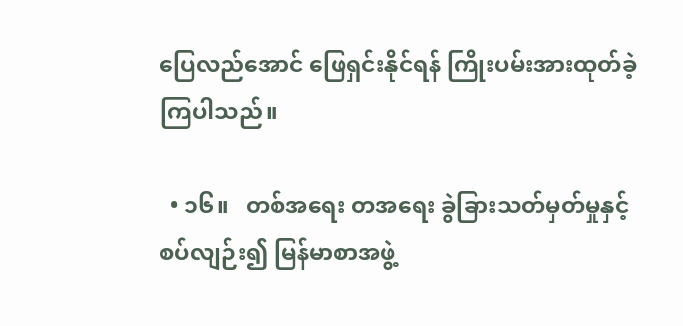ပြေလည်အောင် ဖြေရှင်းနိုင်ရန် ကြိုးပမ်းအားထုတ်ခဲ့ကြပါသည်။

  • ၁၆။   တစ်အရေး တအရေး ခွဲခြားသတ်မှတ်မှုနှင့်စပ်လျဉ်း၍ မြန်မာစာအဖွဲ့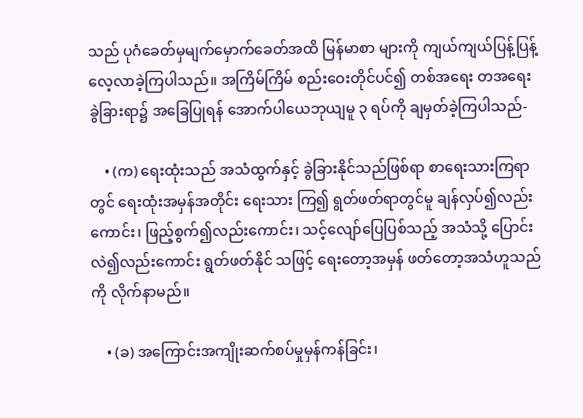သည် ပုဂံခေတ်မှမျက်မှောက်ခေတ်အထိ မြန်မာစာ များကို ကျယ်ကျယ်ပြန့်ပြန့် လေ့လာခဲ့ကြပါသည်။ အကြိမ်ကြိမ် စည်းဝေးတိုင်ပင်၍ တစ်အရေး တအရေးခွဲခြားရာ၌ အခြေပြုရန် အောက်ပါယေဘုယျမူ ၃ ရပ်ကို ချမှတ်ခဲ့ကြပါသည်-

    • (က) ရေးထုံးသည် အသံထွက်နှင့် ခွဲခြားနိုင်သည်ဖြစ်ရာ စာရေးသားကြရာတွင် ရေးထုံးအမှန်အတိုင်း ရေးသား ကြ၍ ရွတ်ဖတ်ရာတွင်မူ ချန်လှပ်၍လည်းကောင်း၊ ဖြည့်စွက်၍လည်းကောင်း၊ သင့်လျော်ပြေပြစ်သည့် အသံသို့ ပြောင်းလဲ၍လည်းကောင်း ရွတ်ဖတ်နိုင် သဖြင့် ရေးတော့အမှန် ဖတ်တော့အသံဟူသည်ကို လိုက်နာမည်။

    • (ခ) အကြောင်းအကျိုးဆက်စပ်မှုမှန်ကန်ခြင်း၊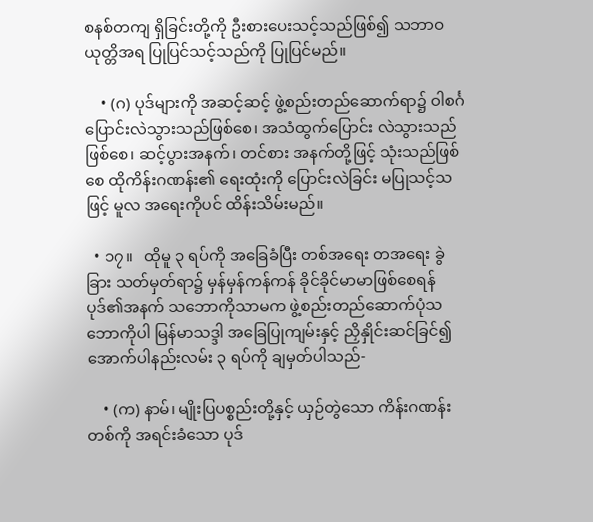စနစ်တကျ ရှိခြင်းတို့ကို ဦးစားပေးသင့်သည်ဖြစ်၍ သဘာဝ ယုတ္တိအရ ပြုပြင်သင့်သည်ကို ပြုပြင်မည်။

    • (ဂ) ပုဒ်များကို အဆင့်ဆင့် ဖွဲ့စည်းတည်ဆောက်ရာ၌ ဝါစင်္ဂပြောင်းလဲသွားသည်ဖြစ်စေ၊ အသံထွက်ပြောင်း လဲသွားသည်ဖြစ်စေ၊ ဆင့်ပွားအနက်၊ တင်စား အနက်တို့ဖြင့် သုံးသည်ဖြစ်စေ ထိုကိန်းဂဏန်း၏ ရေးထုံးကို ပြောင်းလဲခြင်း မပြုသင့်သဖြင့် မူလ အရေးကိုပင် ထိန်းသိမ်းမည်။

  • ၁၇။   ထိုမူ ၃ ရပ်ကို အခြေခံပြီး တစ်အရေး တအရေး ခွဲခြား သတ်မှတ်ရာ၌ မှန်မှန်ကန်ကန် ခိုင်ခိုင်မာမာဖြစ်စေရန် ပုဒ်၏အနက် သဘောကိုသာမက ဖွဲ့စည်းတည်ဆောက်ပုံသဘောကိုပါ မြန်မာသဒ္ဒါ အခြေပြုကျမ်းနှင့် ညှိနှိုင်းဆင်ခြင်၍ အောက်ပါနည်းလမ်း ၃ ရပ်ကို ချမှတ်ပါသည်-

    • (က) နာမ်၊ မျိုးပြပစ္စည်းတို့နှင့် ယှဉ်တွဲသော ကိန်းဂဏန်း တစ်ကို အရင်းခံသော ပုဒ်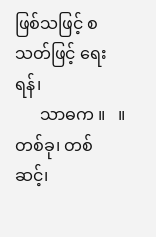ဖြစ်သဖြင့် စသတ်ဖြင့် ရေးရန်၊
      သာဓက ။   ။ တစ်ခု၊ တစ်ဆင့်၊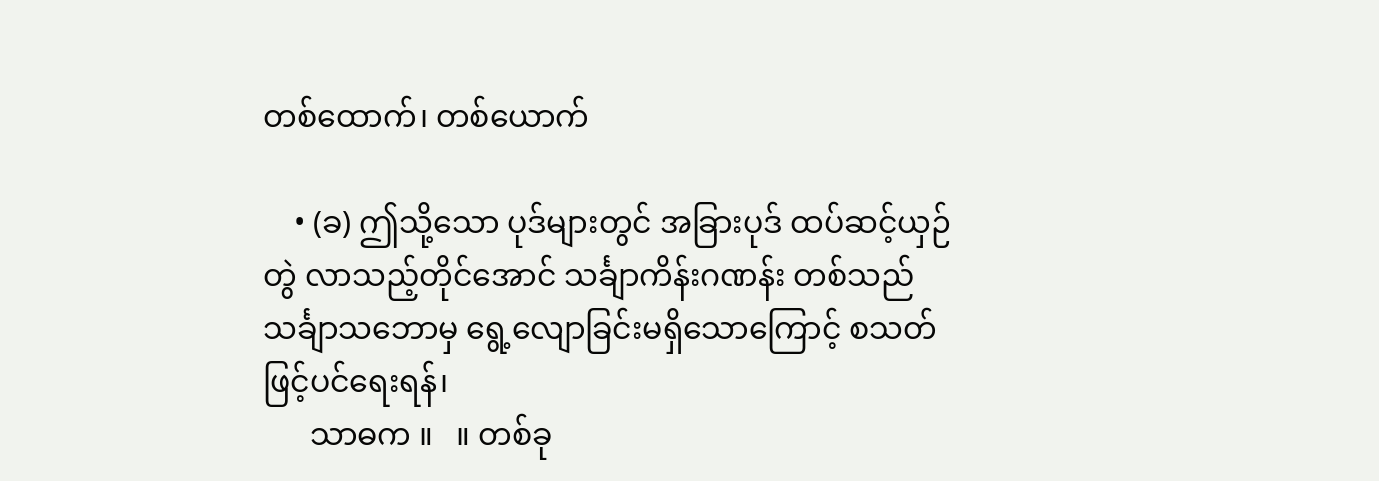တစ်ထောက်၊ တစ်ယောက်

    • (ခ) ဤသို့သော ပုဒ်များတွင် အခြားပုဒ် ထပ်ဆင့်ယှဉ်တွဲ လာသည့်တိုင်အောင် သင်္ချာကိန်းဂဏန်း တစ်သည် သင်္ချာသဘောမှ ရွေ့လျောခြင်းမရှိသောကြောင့် စသတ် ဖြင့်ပင်ရေးရန်၊
      သာဓက ။   ။ တစ်ခု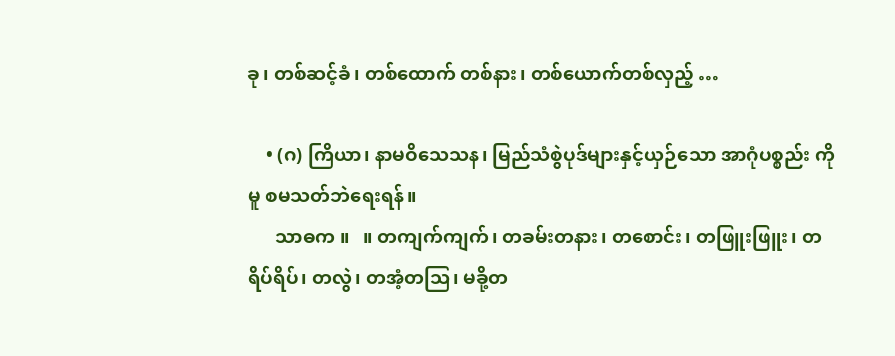ခု၊ တစ်ဆင့်ခံ၊ တစ်ထောက် တစ်နား၊ တစ်ယောက်တစ်လှည့် …

    • (ဂ) ကြိယာ၊ နာမဝိသေသန၊ မြည်သံစွဲပုဒ်များနှင့်ယှဉ်သော အာဂုံပစ္စည်း ကိုမူ စမသတ်ဘဲရေးရန်။
      သာဓက ။   ။ တကျက်ကျက်၊ တခမ်းတနား၊ တစောင်း၊ တဖြူးဖြူး၊ တရိပ်ရိပ်၊ တလွဲ၊ တအံ့တသြ၊ မခို့တ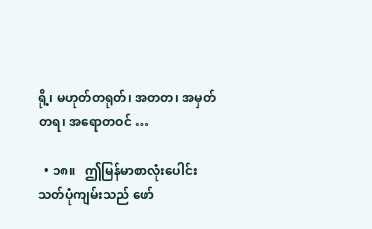ရို့၊ မဟုတ်တရုတ်၊ အတတ၊ အမှတ်တရ၊ အရောတဝင် …

  • ၁၈။   ဤမြန်မာစာလုံးပေါင်းသတ်ပုံကျမ်းသည် ဖော်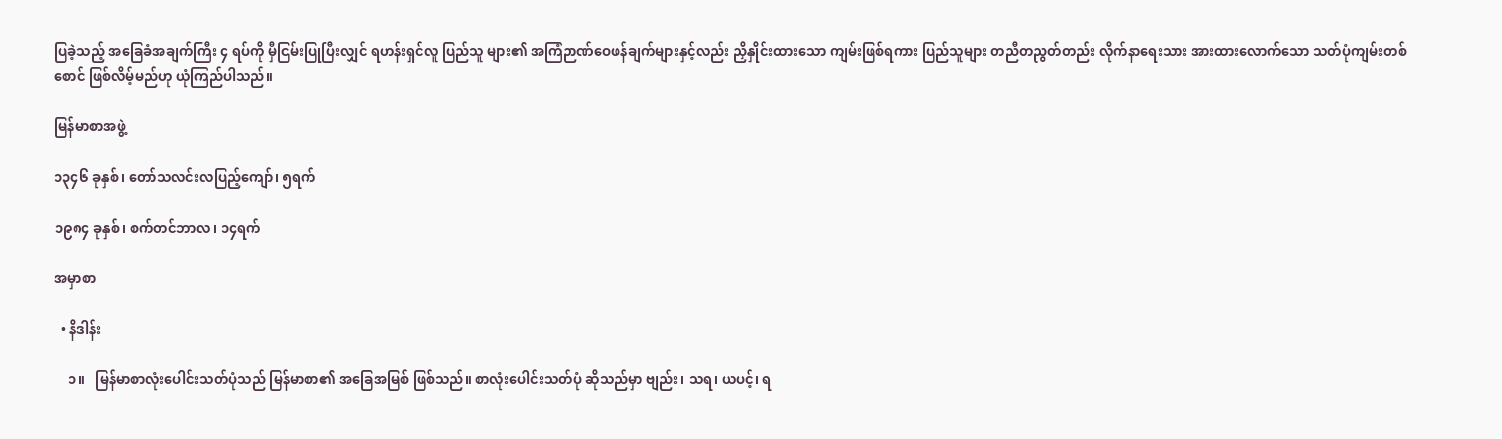ပြခဲ့သည့် အခြေခံအချက်ကြီး ၄ ရပ်ကို မှီငြမ်းပြုပြီးလျှင် ရဟန်းရှင်လူ ပြည်သူ များ၏ အကြံဉာဏ်ဝေဖန်ချက်များနှင့်လည်း ညှိနှိုင်းထားသော ကျမ်းဖြစ်ရကား ပြည်သူများ တညီတညွတ်တည်း လိုက်နာရေးသား အားထားလောက်သော သတ်ပုံကျမ်းတစ်စောင် ဖြစ်လိမ့်မည်ဟု ယုံကြည်ပါသည်။

မြန်မာစာအဖွဲ့

၁၃၄၆ ခုနှစ်၊ တော်သလင်းလပြည့်ကျော်၊ ၅ရက်

၁၉၈၄ ခုနှစ်၊ စက်တင်ဘာလ၊ ၁၄ရက်

အမှာစာ

  • နိဒါန်း

    ၁။   မြန်မာစာလုံးပေါင်းသတ်ပုံသည် မြန်မာစာ၏ အခြေအမြစ် ဖြစ်သည်။ စာလုံးပေါင်းသတ်ပုံ ဆိုသည်မှာ ဗျည်း၊ သရ၊ ယပင့်၊ ရ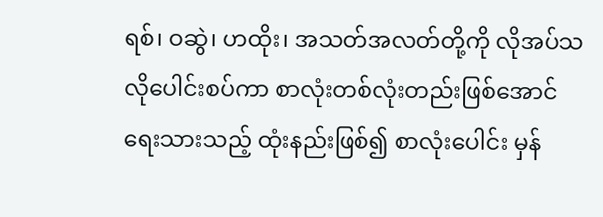ရစ်၊ ဝဆွဲ၊ ဟထိုး၊ အသတ်အလတ်တို့ကို လိုအပ်သလိုပေါင်းစပ်ကာ စာလုံးတစ်လုံးတည်းဖြစ်အောင် ရေးသားသည့် ထုံးနည်းဖြစ်၍ စာလုံးပေါင်း မှန်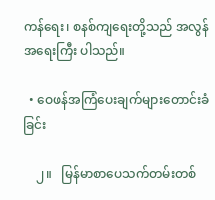ကန်ရေး၊ စနစ်ကျရေးတို့သည် အလွန်အရေးကြီး ပါသည်။

  • ဝေဖန်အကြံပေးချက်များတောင်းခံခြင်း

    ၂။   မြန်မာစာပေသက်တမ်းတစ်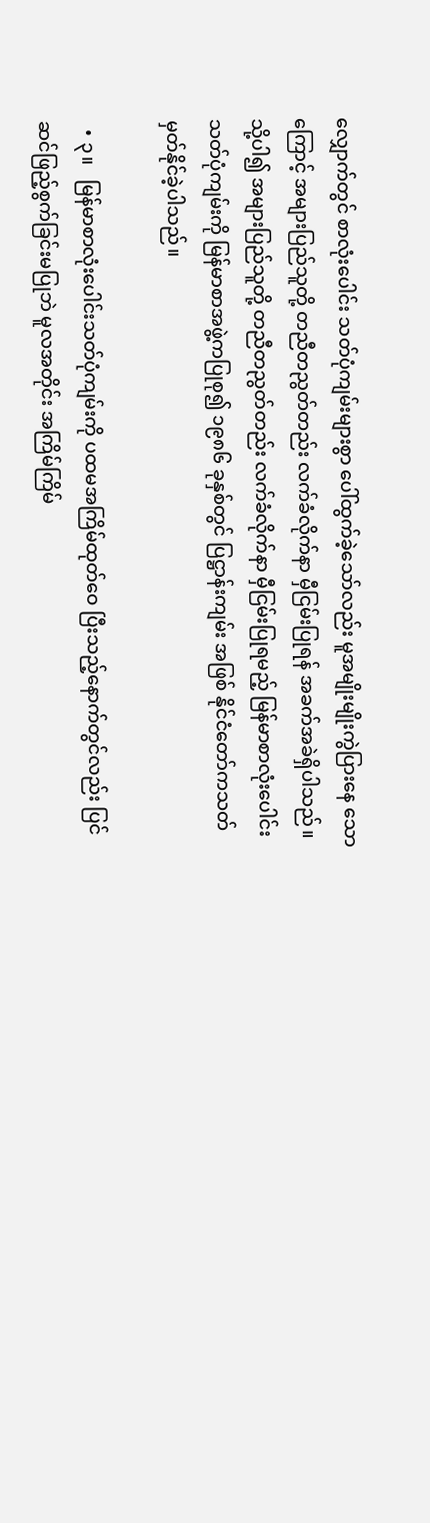လျှောက်တွင် စာလုံးပေါင်း သတ်ပုံကျမ်းများစွာ ပေါ်ထွက်ခဲ့သော်လည်း မူအမျိုးမျိုးကွဲပြားနေ သောကြောင့် အများပြည်သူတို့ တညီတညွတ်တည်း လက်ခံလိုက်နာ မှီငြမ်းပြုရန် အခက်အခဲရှိပါသည်။ သို့ပါ၍ အများပြည်သူတို့ တညီတညွတ်တည်း လက်ခံလိုက်နာ မှီငြမ်းပြုရမည့် မြန်မာစာလုံးပေါင်း သတ်ပုံကျမ်းကို မြန်မာစာအဖွဲ့ကပြုစု၍ ၁၉၈၆ ခုနှစ်တွင် ပြဋ္ဌာန်းကျမ်း အဖြစ် နိုင်ငံတော်ကသတ်မှတ်နိုင်ခဲ့ပါသည်။

  • ၃။   မြန်မာစာလုံးပေါင်းသတ်ပုံကျမ်းကို ပထမအကြိမ်ထုတ်ဝေ ပြီးသည့်နောက်တွင်လည်း ပြင်ဆင်ဖြည့်စွက်ခြင်းမပြုဘဲ မူလအတိုင်း အကြိမ်ကြိမ်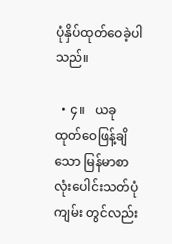ပုံနှိပ်ထုတ်ဝေခဲ့ပါသည်။

  • ၄။   ယခုထုတ်ဝေဖြန့်ချိသော မြန်မာစာလုံးပေါင်းသတ်ပုံကျမ်း တွင်လည်း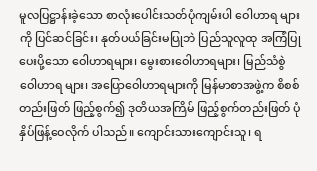မူလပြဋ္ဌာန်းခဲ့သော စာလုံးပေါင်းသတ်ပုံကျမ်းပါ ဝေါဟာရ များကို ပြင်ဆင်ခြင်း၊ နုတ်ပယ်ခြင်းမပြုဘဲ ပြည်သူလူထု အကြံပြု ပေးပို့သော ဝေါဟာရများ၊ မွေးစားဝေါဟာရများ၊ မြည်သံစွဲဝေါဟာရ များ၊ အပြောဝေါဟာရများကို မြန်မာစာအဖွဲ့က စိစစ်တည်းဖြတ် ဖြည့်စွက်၍ ဒုတိယအကြိမ် ဖြည့်စွက်တည်းဖြတ် ပုံနှိပ်ဖြန့်ဝေလိုက် ပါသည်။ ကျောင်းသားကျောင်းသူ၊ ရ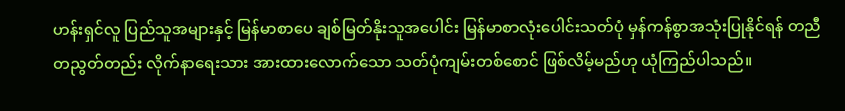ဟန်းရှင်လူ ပြည်သူအများနှင့် မြန်မာစာပေ ချစ်မြတ်နိုးသူအပေါင်း မြန်မာစာလုံးပေါင်းသတ်ပုံ မှန်ကန်စွာအသုံးပြုနိုင်ရန် တညီတညွတ်တည်း လိုက်နာရေးသား အားထားလောက်သော သတ်ပုံကျမ်းတစ်စောင် ဖြစ်လိမ့်မည်ဟု ယုံကြည်ပါသည်။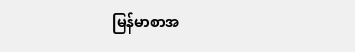မြန်မာစာအ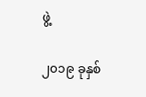ဖွဲ့

၂၀၁၉ ခုနှစ်